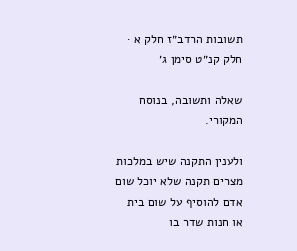תשובות הרדב״ז חלק א · חלק קנ״ט סימן ג׳

שאלה ותשובה, בנוסח המקורי.

ולענין התקנה שיש במלכות מצרים תקנה שלא יוכל שום אדם להוסיף על שום בית או חנות שדר בו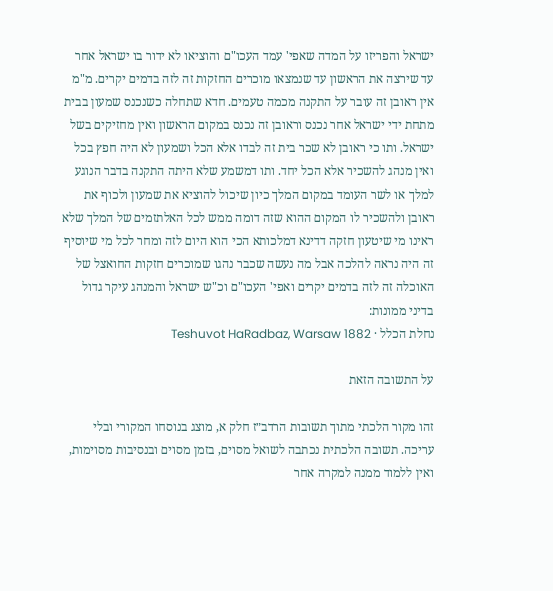ישראל והפריזו על המדה שאפי' עמד העכו"ם והוציאו לא ידור בו ישראל אחר עד שירצה את הראשון עד שנמצאו מוכרים החזקות זה לזה בדמים יקרים. מ"מ אין ראובן זה עובר על התקנה מכמה טעמים. חדא שתחלה כשנכנס שמעון בבית מתחת ידי ישראל אחר נכנס וראובן זה נכנס במקום הראשון ואין מחזיקים בשל ישראל. ותו כי ראובן לא שכר בית זה לבדו אלא הכל ושמעון לא היה חפץ בכל ואין מנהג להשכיר אלא הכל יחד. ותו דמשמע שלא היתה התקנה בדבר הנוגע למלך או לשר העומד במקום המלך כיון שיכול להוציא את שמעון ולכוף את ראובן ולהשכיר לו המקום ההוא שזה דומה ממש לכל האלתזמים של המלך שלא ראינו מי שיטעון חזקה דדינא דמלכותא הכי הוא היום לזה ומחר לכל מי שיוסיף זה היה נראה להלכה אבל מה נעשה שכבר נהגו שמוכרים חזקות החואצל של האוכלה זה לזה בדמים יקרים ואפי' העכו"ם וכ"ש ישראל והמנהג עיקר גדול בדיני ממונות:
נחלת הכלל · Teshuvot HaRadbaz, Warsaw 1882

על התשובה הזאת

זהו מקור הלכתי מתוך תשובות הרדב״ז חלק א, מוצג בנוסחו המקורי ובלי עריכה. תשובה הלכתית נכתבה לשואל מסוים, בזמן מסוים ובנסיבות מסוימות, ואין ללמוד ממנה למקרה אחר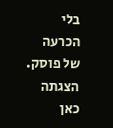בלי הכרעה של פוסק. הצגתה כאן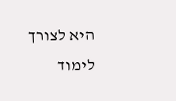היא לצורך לימוד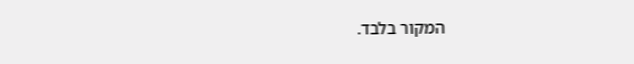המקור בלבד.